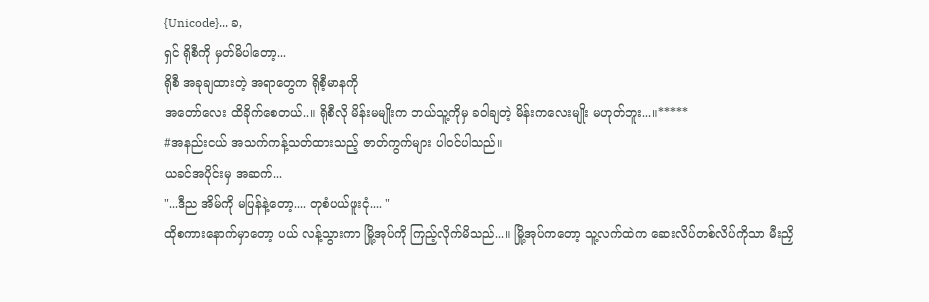{Unicode}... ခ,
ရှင် ရိုစီကို မှတ်မိပါတော့...
ရိုစီ အခုချထားတဲ့ အရာတွေက ရိုစီ့မာနကို
အတော်လေး ထိခိုက်စေတယ်..။ ရိုစီလို မိန်းမမျိုးက ဘယ်သူ့ကိုမှ ခဝါချတဲ့ မိန်းကလေးမျိုး မဟုတ်ဘူး...။*****
#အနည်းငယ် အသက်ကန့်သတ်ထားသည့် ဇာတ်ကွက်များ ပါဝင်ပါသည်။
ယခင်အပိုင်းမှ အဆက်...
"...ဒီည အိမ်ကို မပြန်နဲ့တော့.... တုစံပယ်ဖူးငုံ.... "
ထိုစကားနောက်မှာတော့ ပယ် လန့်သွားကာ မြို့အုပ်ကို ကြည့်လိုက်မိသည်...။ မြို့အုပ်ကတော့ သူ့လက်ထဲက ဆေးလိပ်တစ်လိပ်ကိုသာ မီးညှိ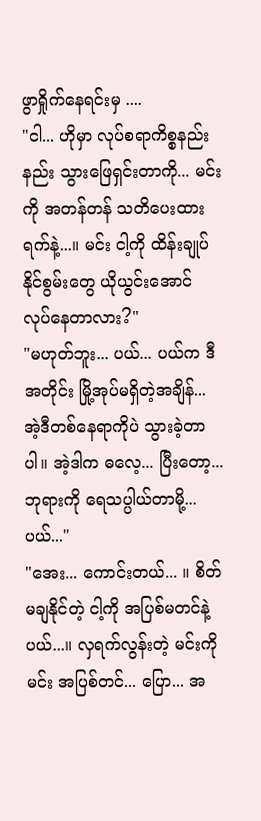ဖွာရှိုက်နေရင်းမှ ....
"ငါ... ဟိုမှာ လုပ်စရာကိစ္စနည်းနည်း သွားဖြေရှင်းတာကို... မင်းကို အတန်တန် သတိပေးထားရက်နဲ့...။ မင်း ငါ့ကို ထိန်းချုပ်နိုင်စွမ်းတွေ ယိုယွင်းအောင် လုပ်နေတာလား?"
"မဟုတ်ဘူး... ပယ်... ပယ်က ဒီအတိုင်း မြို့အုပ်မရှိတဲ့အချိန်... အဲ့ဒီတစ်နေရာကိုပဲ သွားခဲ့တာပါ။ အဲ့ဒါက ဓလေ့... ပြီးတော့... ဘုရားကို ရေသပ္ပါယ်တာမို့... ပယ်..."
"အေး... ကောင်းတယ်... ။ စိတ်မချနိုင်တဲ့ ငါ့ကို အပြစ်မတင်နဲ့ ပယ်...။ လှရက်လွန်းတဲ့ မင်းကိုမင်း အပြစ်တင်... ပြော... အ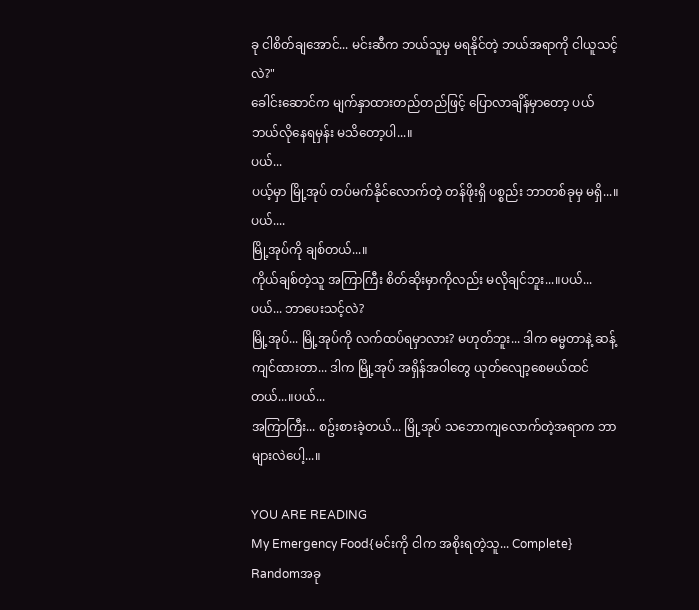ခု ငါစိတ်ချအောင်... မင်းဆီက ဘယ်သူမှ မရနိုင်တဲ့ ဘယ်အရာကို ငါယူသင့်လဲ?"
ခေါင်းဆောင်က မျက်နှာထားတည်တည်ဖြင့် ပြောလာချိန်မှာတော့ ပယ် ဘယ်လိုနေရမှန်း မသိတော့ပါ...။
ပယ်...
ပယ့်မှာ မြို့အုပ် တပ်မက်နိုင်လောက်တဲ့ တန်ဖိုးရှိ ပစ္စည်း ဘာတစ်ခုမှ မရှိ...။ပယ်....
မြို့အုပ်ကို ချစ်တယ်...။
ကိုယ်ချစ်တဲ့သူ အကြာကြီး စိတ်ဆိုးမှာကိုလည်း မလိုချင်ဘူး...။ပယ်...
ပယ်... ဘာပေးသင့်လဲ?
မြို့အုပ်... မြို့အုပ်ကို လက်ထပ်ရမှာလား? မဟုတ်ဘူး... ဒါက ဓမ္မတာနဲ့ ဆန့်ကျင်ထားတာ... ဒါက မြို့အုပ် အရှိန်အဝါတွေ ယုတ်လျော့စေမယ်ထင်တယ်...။ပယ်...
အကြာကြီး... စဥ်းစားခဲ့တယ်... မြို့အုပ် သဘောကျလောက်တဲ့အရာက ဘာများလဲပေါ့...။

YOU ARE READING
My Emergency Food{မင်းကို ငါက အစိုးရတဲ့သူ... Complete}
Randomအခု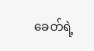ခေတ်ရဲ့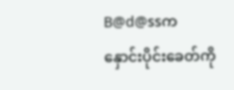B@d@ssက နှောင်းပိုင်းခေတ်ကို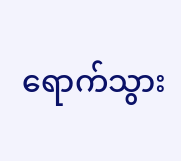ရောက်သွား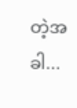တဲ့အခါ...